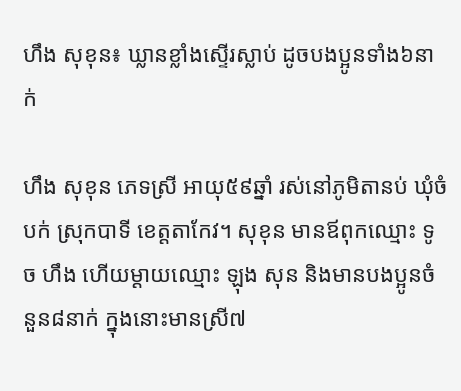ហឹង សុខុន៖ ឃ្លានខ្លាំងស្ទើរស្លាប់ ដូចបងប្អូនទាំង៦នាក់

ហឹង សុខុន ភេទស្រី អាយុ៥៩ឆ្នាំ រស់នៅភូមិតានប់ ឃុំចំបក់ ស្រុកបាទី ខេត្តតាកែវ។ សុខុន មានឪពុកឈ្មោះ ទូច ហឹង ហើយម្ដាយឈ្មោះ ឡុង សុន និងមានបងប្អូនចំនួន៨នាក់ ក្នុងនោះមានស្រី៧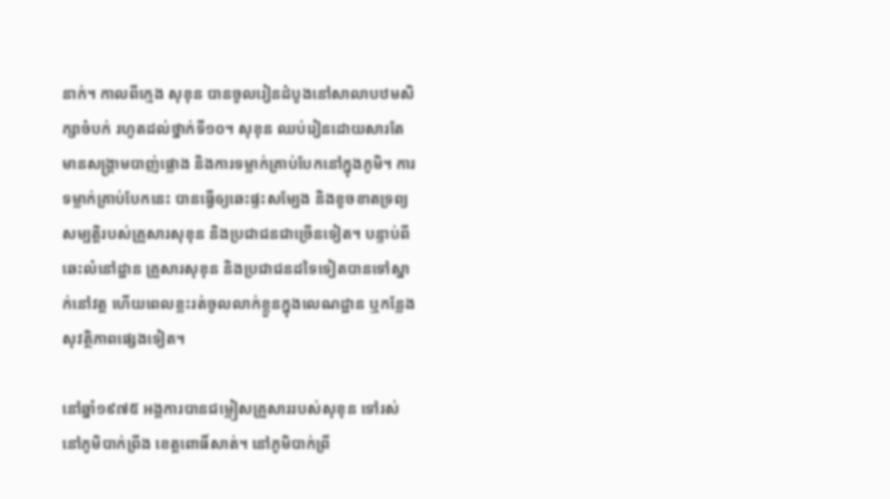នាក់។ កាលពីក្មេង សុខុន បានចូលរៀនដំបូងនៅសាលាបឋមសិក្សាចំបក់ រហូតដល់ថ្នាក់ទី១០។ សុខុន ឈប់រៀនដោយសារតែមានសង្គ្រាមបាញ់ផ្លោង និងការទម្លាក់គ្រាប់បែកនៅក្នុងភូមិ។ ការទម្លាក់គ្រាប់បែកនេះ បានធ្វើឲ្យឆេះផ្ទះសម្បែង និងខូចខាតទ្រព្យសម្បត្តិរបស់គ្រួសារសុខុន និងប្រជាជនជាច្រើនទៀត។ បន្ទាប់ពីឆេះលំនៅដ្ឋាន គ្រួសារសុខុន និងប្រជាជនដទៃទៀតបានទៅស្នាក់នៅវត្ត ហើយពេលខ្លះរត់ចូលលាក់ខ្លួនក្នុងលេណដ្ឋាន ឬកន្លែងសុវត្ថិភាពផ្សេងទៀត។

នៅឆ្នាំ១៩៧៥ អង្គការបានជម្លៀសគ្រួសាររបស់សុខុន ទៅរស់នៅភូមិបាក់ព្រីង ខេត្តពោធិ៍សាត់។ នៅភូមិបាក់ព្រី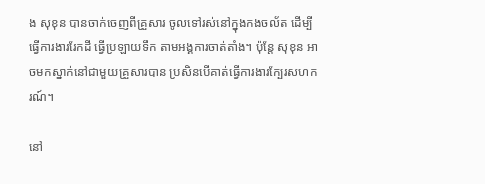ង សុខុន បានចាក់ចេញពីគ្រួសារ ចូលទៅរស់នៅក្នុងកងចល័ត ដើម្បីធ្វើការងាររែកដី ធ្វើប្រឡាយទឹក តាមអង្គការចាត់តាំង។ ប៉ុន្តែ សុខុន អាចមកស្នាក់នៅជាមួយគ្រួសារបាន ប្រសិនបើគាត់ធ្វើការងារក្បែរសហករណ៍។

នៅ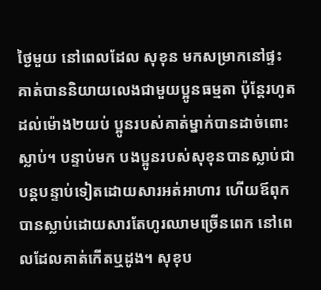ថ្ងៃមួយ នៅពេលដែល សុខុន មកសម្រាកនៅផ្ទះ គាត់បាននិយាយលេងជាមួយប្អូនធម្មតា ប៉ុន្តែរហូតដល់ម៉ោង២យប់ ប្អូនរបស់គាត់ម្នាក់បានដាច់ពោះស្លាប់។ បន្ទាប់មក បងប្អូនរបស់សុខុនបានស្លាប់ជាបន្តបន្ទាប់ទៀតដោយសារអត់អាហារ ហើយឪពុក បានស្លាប់ដោយសារតែហូរឈាមច្រើនពេក នៅពេលដែលគាត់កើតឬដូង។ សុខុប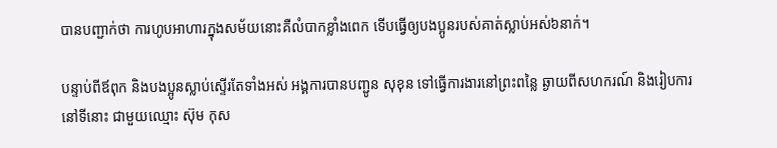បានបញ្ជាក់ថា ការហូបអាហារក្នុងសម័យនោះគឺលំបាកខ្លាំងពេក ទើបធ្វើឲ្យបងប្អូនរបស់គាត់ស្លាប់អស់៦នាក់។

បន្ទាប់ពីឪពុក និងបងប្អូនស្លាប់ស្ទើរតែទាំងអស់ អង្គការបានបញ្ជូន សុខុន ទៅធ្វើការងារនៅព្រះពន្លៃ ឆ្ងាយពីសហករណ៍ និងរៀបការនៅទីនោះ ជាមួយឈ្មោះ ស៊ុម កុស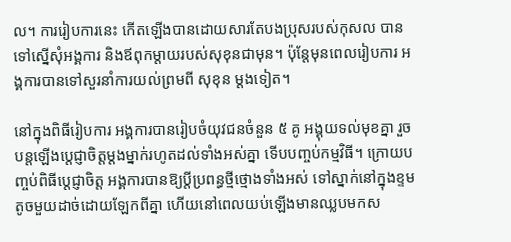ល។ ការរៀបការនេះ កើតឡើងបានដោយសារតែបងប្រុសរបស់កុសល បានទៅស្នើសុំអង្គការ និងឪពុកម្ដាយរបស់សុខុនជាមុន។ ប៉ុន្តែមុនពេលរៀបការ អង្គការបានទៅសួរនាំការយល់ព្រមពី សុខុន ម្ដងទៀត។

នៅក្នុងពិធីរៀបការ អង្គការបានរៀបចំយុវជនចំនួន ៥ គូ អង្គុយទល់មុខគ្នា រួចបន្តឡើងប្ដេជ្ញាចិត្តម្ដងម្នាក់រហូតដល់ទាំងអស់គ្នា ទើបបញ្ចប់កម្មវិធី។ ក្រោយបញ្ចប់ពិធីប្ដេជ្ញាចិត្ត អង្គការបានឱ្យប្តីប្រពន្ធថ្មីថ្មោងទាំងអស់ ទៅស្នាក់នៅក្នុងខ្ទមតូចមួយដាច់ដោយឡែកពីគ្នា ហើយនៅពេលយប់ឡើងមានឈ្លបមកស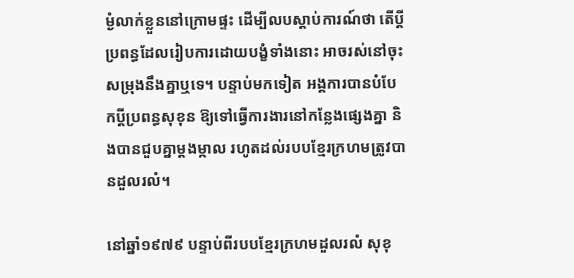ម្ងំលាក់ខ្លួននៅក្រោមផ្ទះ ដើម្បីលបស្ដាប់ការណ៍ថា តើប្ដីប្រពន្ធដែលរៀបការដោយបង្ខំទាំងនោះ អាចរស់នៅចុះសម្រុងនឹងគ្នាឬទេ។ បន្ទាប់មកទៀត អង្គការបានបំបែកប្ដីប្រពន្ធសុខុន ឱ្យទៅធ្វើការងារនៅកន្លែងផ្សេងគ្នា និងបានជួបគ្នាម្ដងម្កាល រហូតដល់របបខ្មែរក្រហមត្រូវបានដួលរលំ។

នៅឆ្នាំ១៩៧៩ បន្ទាប់ពីរបបខ្មែរក្រហមដួលរលំ សុខុ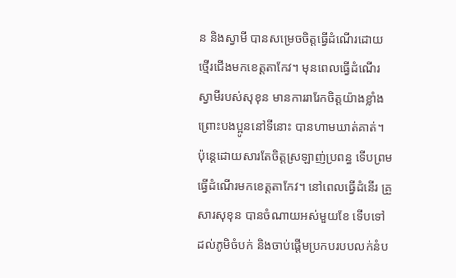ន និងស្វាមី បានសម្រេចចិត្តធ្វើដំណើរដោយថ្មើរជើងមកខេត្តតាកែវ។ មុនពេលធ្វើដំណើរ ស្វាមីរបស់សុខុន មានការរារែកចិត្តយ៉ាងខ្លាំង ព្រោះបងប្អូននៅទីនោះ បានហាមឃាត់គាត់។ ប៉ុន្តេដោយសារតែចិត្តស្រឡាញ់ប្រពន្ធ ទើបព្រមធ្វើដំណើរមកខេត្តតាកែវ។ នៅពេលធ្វើដំនើរ គ្រួសារសុខុន បានចំណាយអស់មួយខែ ទើបទៅដល់ភូមិចំបក់ និងចាប់ផ្ដើមប្រកបរបបលក់នំប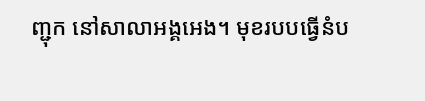ញ្ជុក នៅសាលាអង្គអេង។ មុខរបបធ្វើនំប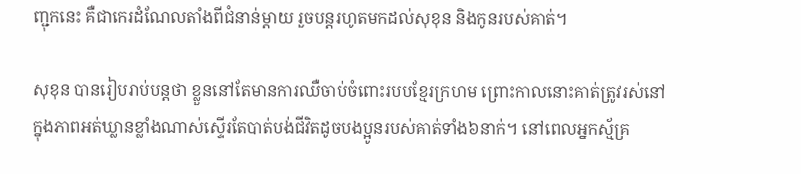ញ្ជុកនេះ គឺជាកេរដំណែលតាំងពីជំនាន់ម្ដាយ រួចបន្តរហូតមកដល់សុខុន និងកូនរបស់គាត់។

សុខុន បានរៀបរាប់បន្តថា ខ្លួននៅតែមានការឈឺចាប់ចំពោះរបបខ្មែរក្រហម ព្រោះកាលនោះគាត់ត្រូវរស់នៅក្នុងភាពអត់ឃ្លានខ្លាំងណាស់ស្ទើរតែបាត់បង់ជីវិតដូចបងប្អូនរបស់គាត់ទាំង៦នាក់។ នៅពេលអ្នកស្ម័គ្រ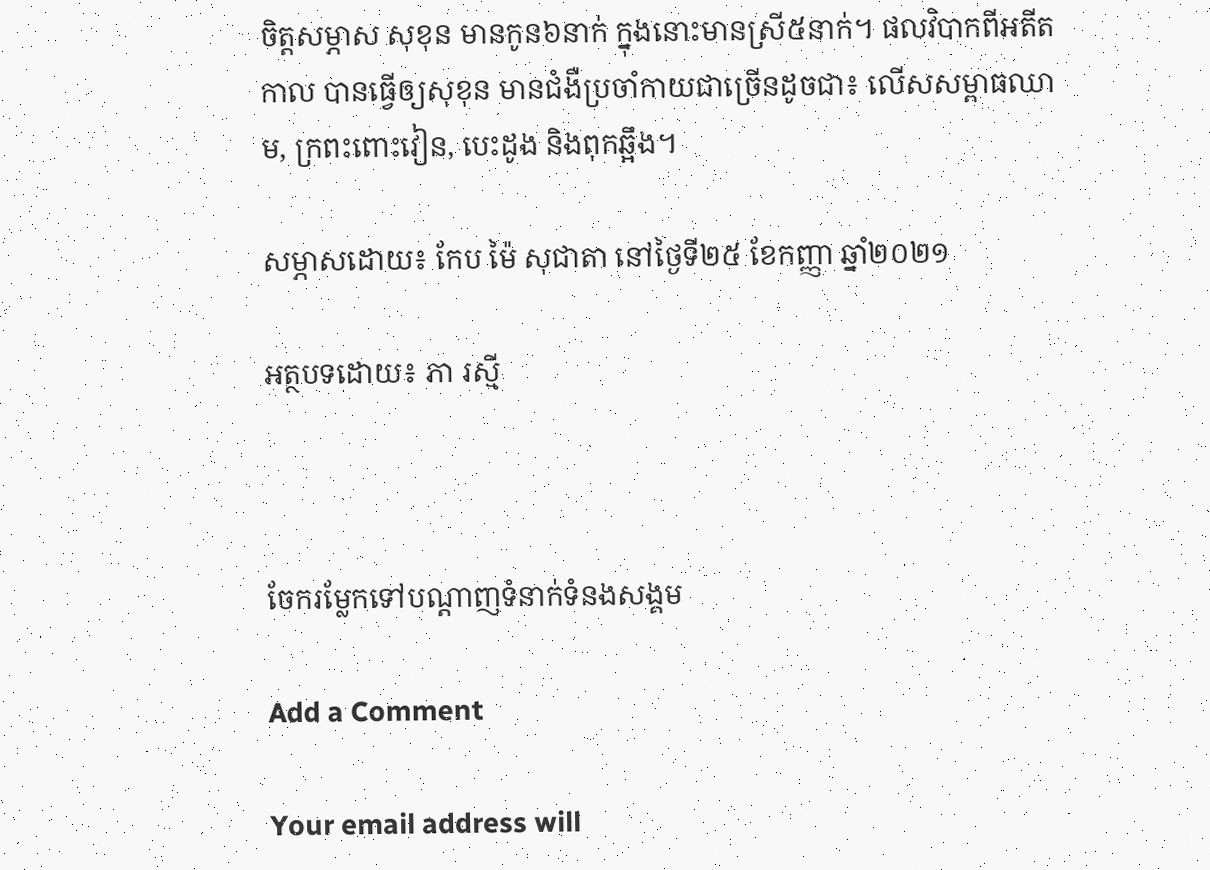ចិត្តសម្ភាស សុខុន មានកូន៦នាក់ ក្នុងនោះមានស្រី៥នាក់។ ផលវិបាកពីអតីតកាល បានធ្វើឲ្យសុខុន មានជំងឺប្រចាំកាយជាច្រើនដូចជា៖ លើសសម្ពាធឈាម, ក្រពះពោះវៀន, បេះដូង និងពុកឆ្អឹង។

សម្ភាសដោយ៖ កែប ម៉ៃ សុជាតា នៅថ្ងៃទី២៥ ខែកញ្ញា ឆ្នាំ២០២១

អត្ថបទដោយ៖ ភា រស្មី



ចែករម្លែកទៅបណ្តាញទំនាក់ទំនងសង្គម

Add a Comment

Your email address will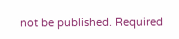not be published. Required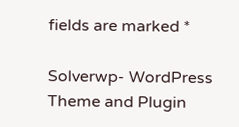fields are marked *

Solverwp- WordPress Theme and Plugin